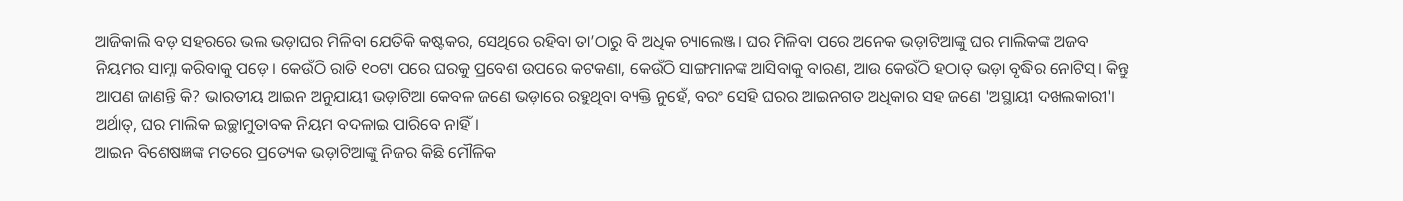ଆଜିକାଲି ବଡ଼ ସହରରେ ଭଲ ଭଡ଼ାଘର ମିଳିବା ଯେତିକି କଷ୍ଟକର, ସେଥିରେ ରହିବା ତା’ଠାରୁ ବି ଅଧିକ ଚ୍ୟାଲେଞ୍ଜ। ଘର ମିଳିବା ପରେ ଅନେକ ଭଡ଼ାଟିଆଙ୍କୁ ଘର ମାଲିକଙ୍କ ଅଜବ ନିୟମର ସାମ୍ନା କରିବାକୁ ପଡ଼େ। କେଉଁଠି ରାତି ୧୦ଟା ପରେ ଘରକୁ ପ୍ରବେଶ ଉପରେ କଟକଣା, କେଉଁଠି ସାଙ୍ଗମାନଙ୍କ ଆସିବାକୁ ବାରଣ, ଆଉ କେଉଁଠି ହଠାତ୍ ଭଡ଼ା ବୃଦ୍ଧିର ନୋଟିସ୍। କିନ୍ତୁ ଆପଣ ଜାଣନ୍ତି କି? ଭାରତୀୟ ଆଇନ ଅନୁଯାୟୀ ଭଡ଼ାଟିଆ କେବଳ ଜଣେ ଭଡ଼ାରେ ରହୁଥିବା ବ୍ୟକ୍ତି ନୁହେଁ, ବରଂ ସେହି ଘରର ଆଇନଗତ ଅଧିକାର ସହ ଜଣେ 'ଅସ୍ଥାୟୀ ଦଖଲକାରୀ'। ଅର୍ଥାତ୍, ଘର ମାଲିକ ଇଚ୍ଛାମୁତାବକ ନିୟମ ବଦଳାଇ ପାରିବେ ନାହିଁ।
ଆଇନ ବିଶେଷଜ୍ଞଙ୍କ ମତରେ ପ୍ରତ୍ୟେକ ଭଡ଼ାଟିଆଙ୍କୁ ନିଜର କିଛି ମୌଳିକ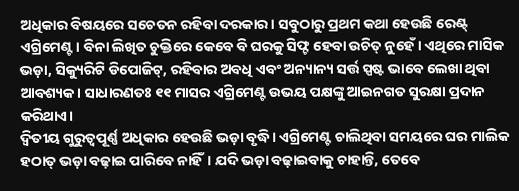ଅଧିକାର ବିଷୟରେ ସଚେତନ ରହିବା ଦରକାର। ସବୁଠାରୁ ପ୍ରଥମ କଥା ହେଉଛି ରେଣ୍ଟ୍ ଏଗ୍ରିମେଣ୍ଟ। ବିନା ଲିଖିତ ଚୁକ୍ତିରେ କେବେ ବି ଘରକୁ ସିଫ୍ଟ ହେବା ଉଚିତ୍ ନୁହେଁ। ଏଥିରେ ମାସିକ ଭଡ଼ା, ସିକ୍ୟୁରିଟି ଡିପୋଜିଟ୍, ରହିବାର ଅବଧି ଏବଂ ଅନ୍ୟାନ୍ୟ ସର୍ତ୍ତ ସ୍ପଷ୍ଟ ଭାବେ ଲେଖା ଥିବା ଆବଶ୍ୟକ। ସାଧାରଣତଃ ୧୧ ମାସର ଏଗ୍ରିମେଣ୍ଟ ଉଭୟ ପକ୍ଷଙ୍କୁ ଆଇନଗତ ସୁରକ୍ଷା ପ୍ରଦାନ କରିଥାଏ।
ଦ୍ୱିତୀୟ ଗୁରୁତ୍ୱପୂର୍ଣ୍ଣ ଅଧିକାର ହେଉଛି ଭଡ଼ା ବୃଦ୍ଧି। ଏଗ୍ରିମେଣ୍ଟ ଚାଲିଥିବା ସମୟରେ ଘର ମାଲିକ ହଠାତ୍ ଭଡ଼ା ବଢ଼ାଇ ପାରିବେ ନାହିଁ। ଯଦି ଭଡ଼ା ବଢ଼ାଇବାକୁ ଚାହାନ୍ତି, ତେବେ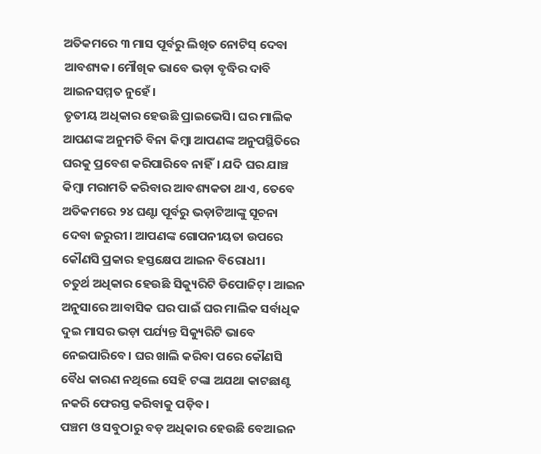ଅତିକମରେ ୩ ମାସ ପୂର୍ବରୁ ଲିଖିତ ନୋଟିସ୍ ଦେବା ଆବଶ୍ୟକ। ମୌଖିକ ଭାବେ ଭଡ଼ା ବୃଦ୍ଧିର ଦାବି ଆଇନସମ୍ମତ ନୁହେଁ।
ତୃତୀୟ ଅଧିକାର ହେଉଛି ପ୍ରାଇଭେସି। ଘର ମାଲିକ ଆପଣଙ୍କ ଅନୁମତି ବିନା କିମ୍ବା ଆପଣଙ୍କ ଅନୁପସ୍ଥିତିରେ ଘରକୁ ପ୍ରବେଶ କରିପାରିବେ ନାହିଁ। ଯଦି ଘର ଯାଞ୍ଚ କିମ୍ବା ମରାମତି କରିବାର ଆବଶ୍ୟକତା ଥାଏ, ତେବେ ଅତିକମରେ ୨୪ ଘଣ୍ଟା ପୂର୍ବରୁ ଭଡ଼ାଟିଆଙ୍କୁ ସୂଚନା ଦେବା ଜରୁରୀ। ଆପଣଙ୍କ ଗୋପନୀୟତା ଉପରେ କୌଣସି ପ୍ରକାର ହସ୍ତକ୍ଷେପ ଆଇନ ବିରୋଧୀ।
ଚତୁର୍ଥ ଅଧିକାର ହେଉଛି ସିକ୍ୟୁରିଟି ଡିପୋଜିଟ୍। ଆଇନ ଅନୁସାରେ ଆବାସିକ ଘର ପାଇଁ ଘର ମାଲିକ ସର୍ବାଧିକ ଦୁଇ ମାସର ଭଡ଼ା ପର୍ଯ୍ୟନ୍ତ ସିକ୍ୟୁରିଟି ଭାବେ ନେଇପାରିବେ। ଘର ଖାଲି କରିବା ପରେ କୌଣସି ବୈଧ କାରଣ ନଥିଲେ ସେହି ଟଙ୍କା ଅଯଥା କାଟଛାଣ୍ଟ ନକରି ଫେରସ୍ତ କରିବାକୁ ପଡ଼ିବ।
ପଞ୍ଚମ ଓ ସବୁଠାରୁ ବଡ଼ ଅଧିକାର ହେଉଛି ବେଆଇନ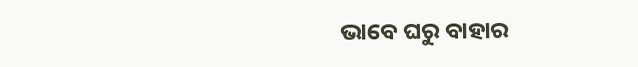ଭାବେ ଘରୁ ବାହାର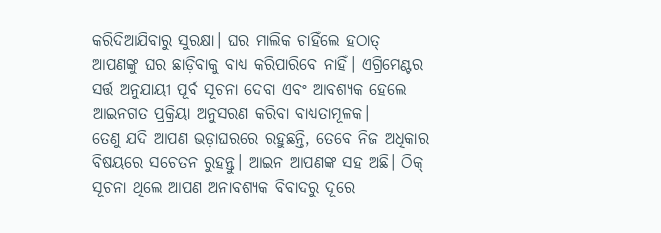କରିଦିଆଯିବାରୁ ସୁରକ୍ଷା। ଘର ମାଲିକ ଚାହିଁଲେ ହଠାତ୍ ଆପଣଙ୍କୁ ଘର ଛାଡ଼ିବାକୁ ବାଧ୍ୟ କରିପାରିବେ ନାହିଁ। ଏଗ୍ରିମେଣ୍ଟର ସର୍ତ୍ତ ଅନୁଯାୟୀ ପୂର୍ବ ସୂଚନା ଦେବା ଏବଂ ଆବଶ୍ୟକ ହେଲେ ଆଇନଗତ ପ୍ରକ୍ରିୟା ଅନୁସରଣ କରିବା ବାଧ୍ୟତାମୂଳକ।
ତେଣୁ ଯଦି ଆପଣ ଭଡ଼ାଘରରେ ରହୁଛନ୍ତି, ତେବେ ନିଜ ଅଧିକାର ବିଷୟରେ ସଚେତନ ରୁହନ୍ତୁ। ଆଇନ ଆପଣଙ୍କ ସହ ଅଛି। ଠିକ୍ ସୂଚନା ଥିଲେ ଆପଣ ଅନାବଶ୍ୟକ ବିବାଦରୁ ଦୂରେ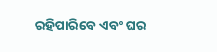ରହିପାରିବେ ଏବଂ ଘର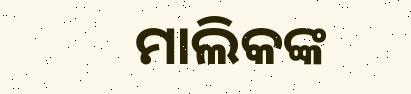ମାଲିକଙ୍କ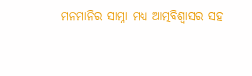ମନମାନିର ସାମ୍ନା ମଧ୍ୟ ଆତ୍ମବିଶ୍ୱାସର ସହ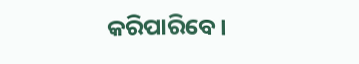କରିପାରିବେ।